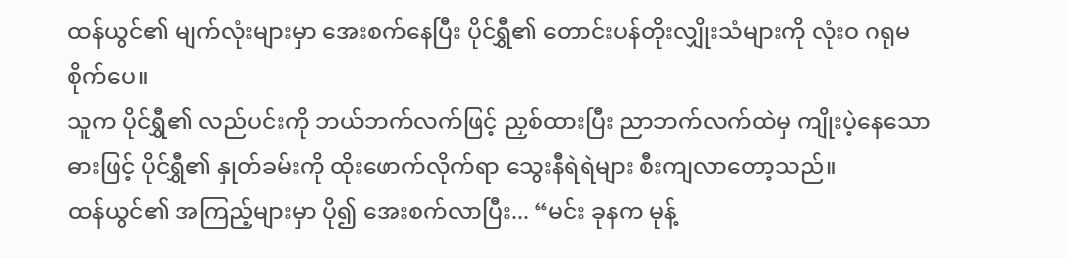ထန်ယွင်၏ မျက်လုံးများမှာ အေးစက်နေပြီး ပိုင်ရွှီ၏ တောင်းပန်တိုးလျှိုးသံများကို လုံးဝ ဂရုမစိုက်ပေ။
သူက ပိုင်ရွှီ၏ လည်ပင်းကို ဘယ်ဘက်လက်ဖြင့် ညှစ်ထားပြီး ညာဘက်လက်ထဲမှ ကျိုးပဲ့နေသော ဓားဖြင့် ပိုင်ရွှီ၏ နှုတ်ခမ်းကို ထိုးဖောက်လိုက်ရာ သွေးနီရဲရဲများ စီးကျလာတော့သည်။
ထန်ယွင်၏ အကြည့်များမှာ ပို၍ အေးစက်လာပြီး... “မင်း ခုနက မုန့်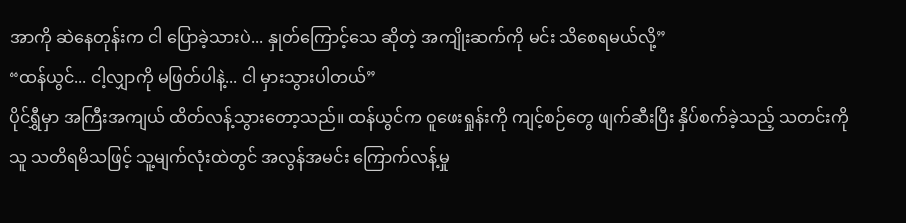အာကို ဆဲနေတုန်းက ငါ ပြောခဲ့သားပဲ... နှုတ်ကြောင့်သေ ဆိုတဲ့ အကျိုးဆက်ကို မင်း သိစေရမယ်လို့”
“ထန်ယွင်... ငါ့လျှာကို မဖြတ်ပါနဲ့... ငါ မှားသွားပါတယ်”
ပိုင်ရွှီမှာ အကြီးအကျယ် ထိတ်လန့်သွားတော့သည်။ ထန်ယွင်က ဝူဖေးရှုန်းကို ကျင့်စဉ်တွေ ဖျက်ဆီးပြီး နှိပ်စက်ခဲ့သည့် သတင်းကို သူ သတိရမိသဖြင့် သူ့မျက်လုံးထဲတွင် အလွန်အမင်း ကြောက်လန့်မှု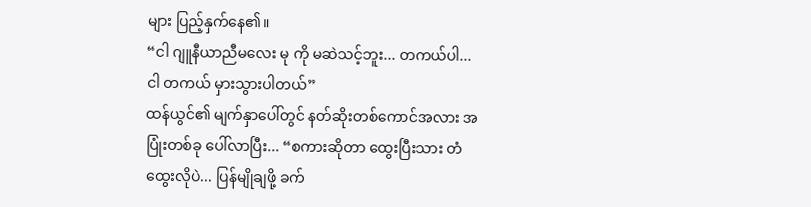များ ပြည့်နှက်နေ၏။
“ငါ ဂျူနီယာညီမလေး မု ကို မဆဲသင့်ဘူး... တကယ်ပါ... ငါ တကယ် မှားသွားပါတယ်”
ထန်ယွင်၏ မျက်နှာပေါ်တွင် နတ်ဆိုးတစ်ကောင်အလား အပြုံးတစ်ခု ပေါ်လာပြီး... “စကားဆိုတာ ထွေးပြီးသား တံထွေးလိုပဲ... ပြန်မျိုချဖို့ ခက်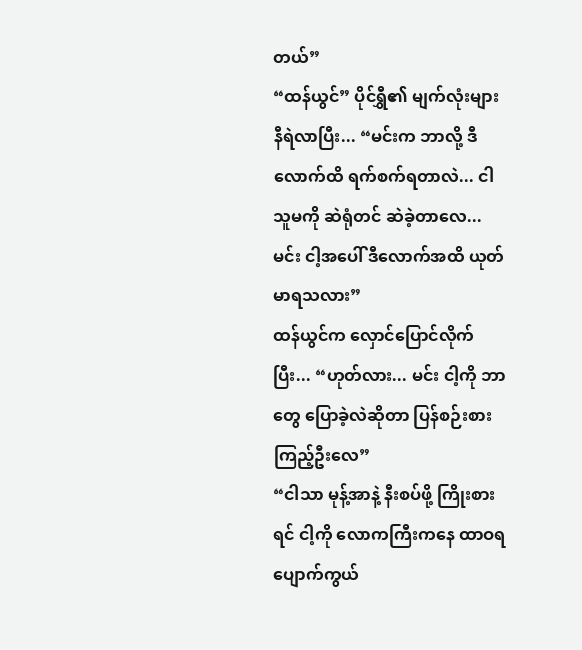တယ်”
“ထန်ယွင်” ပိုင်ရွှီ၏ မျက်လုံးများ နီရဲလာပြီး... “မင်းက ဘာလို့ ဒီလောက်ထိ ရက်စက်ရတာလဲ... ငါ သူမကို ဆဲရုံတင် ဆဲခဲ့တာလေ... မင်း ငါ့အပေါ် ဒီလောက်အထိ ယုတ်မာရသလား”
ထန်ယွင်က လှောင်ပြောင်လိုက်ပြီး... “ဟုတ်လား... မင်း ငါ့ကို ဘာတွေ ပြောခဲ့လဲဆိုတာ ပြန်စဉ်းစားကြည့်ဦးလေ”
“ငါသာ မုန့်အာနဲ့ နီးစပ်ဖို့ ကြိုးစားရင် ငါ့ကို လောကကြီးကနေ ထာဝရ ပျောက်ကွယ်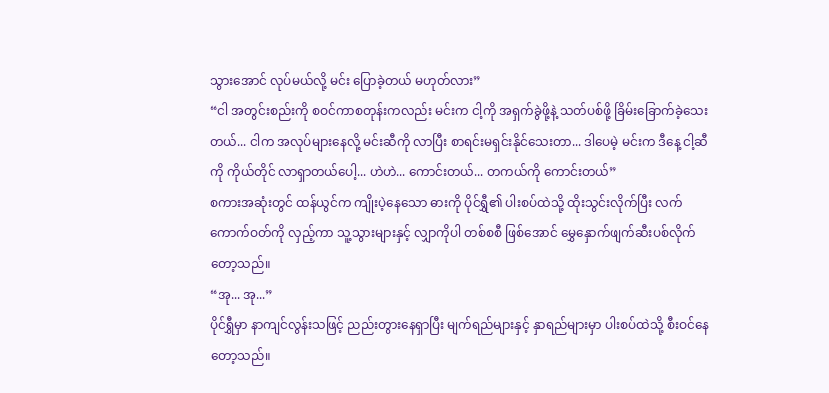သွားအောင် လုပ်မယ်လို့ မင်း ပြောခဲ့တယ် မဟုတ်လား”
“ငါ အတွင်းစည်းကို စဝင်ကာစတုန်းကလည်း မင်းက ငါ့ကို အရှက်ခွဲဖို့နဲ့ သတ်ပစ်ဖို့ ခြိမ်းခြောက်ခဲ့သေးတယ်... ငါက အလုပ်များနေလို့ မင်းဆီကို လာပြီး စာရင်းမရှင်းနိုင်သေးတာ... ဒါပေမဲ့ မင်းက ဒီနေ့ ငါ့ဆီကို ကိုယ်တိုင် လာရှာတယ်ပေါ့... ဟဲဟဲ... ကောင်းတယ်... တကယ်ကို ကောင်းတယ်”
စကားအဆုံးတွင် ထန်ယွင်က ကျိုးပဲ့နေသော ဓားကို ပိုင်ရွှီ၏ ပါးစပ်ထဲသို့ ထိုးသွင်းလိုက်ပြီး လက်ကောက်ဝတ်ကို လှည့်ကာ သူ့သွားများနှင့် လျှာကိုပါ တစ်စစီ ဖြစ်အောင် မွှေနှောက်ဖျက်ဆီးပစ်လိုက်တော့သည်။
“အု... အု...”
ပိုင်ရွှီမှာ နာကျင်လွန်းသဖြင့် ညည်းတွားနေရှာပြီး မျက်ရည်များနှင့် နှာရည်များမှာ ပါးစပ်ထဲသို့ စီးဝင်နေတော့သည်။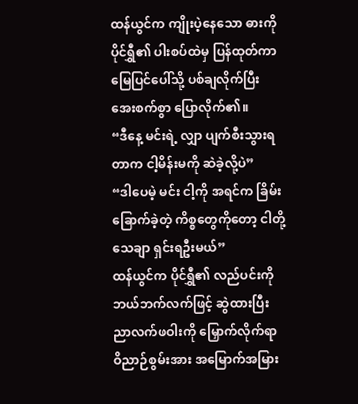ထန်ယွင်က ကျိုးပဲ့နေသော ဓားကို ပိုင်ရွှီ၏ ပါးစပ်ထဲမှ ပြန်ထုတ်ကာ မြေပြင်ပေါ်သို့ ပစ်ချလိုက်ပြီး အေးစက်စွာ ပြောလိုက်၏။
“ဒီနေ့ မင်းရဲ့ လျှာ ပျက်စီးသွားရတာက ငါ့မိန်းမကို ဆဲခဲ့လို့ပဲ”
“ဒါပေမဲ့ မင်း ငါ့ကို အရင်က ခြိမ်းခြောက်ခဲ့တဲ့ ကိစ္စတွေကိုတော့ ငါတို့ သေချာ ရှင်းရဦးမယ်”
ထန်ယွင်က ပိုင်ရွှီ၏ လည်ပင်းကို ဘယ်ဘက်လက်ဖြင့် ဆွဲထားပြီး ညာလက်ဖဝါးကို မြှောက်လိုက်ရာ ဝိညာဉ်စွမ်းအား အမြောက်အမြား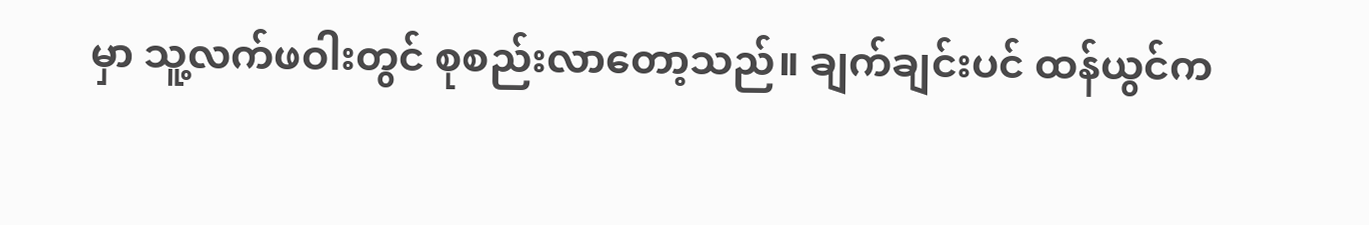မှာ သူ့လက်ဖဝါးတွင် စုစည်းလာတော့သည်။ ချက်ချင်းပင် ထန်ယွင်က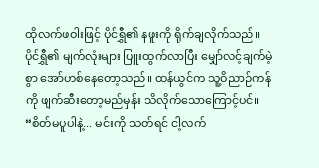ထိုလက်ဖဝါးဖြင့် ပိုင်ရွှီ၏ နဖူးကို ရိုက်ချလိုက်သည်။
ပိုင်ရွှီ၏ မျက်လုံးများ ပြူးထွက်လာပြီး မျှော်လင့်ချက်မဲ့စွာ အော်ဟစ်နေတော့သည်။ ထန်ယွင်က သူ့ဝိညာဉ်ကန်ကို ဖျက်ဆီးတော့မည်မှန်း သိလိုက်သောကြောင့်ပင်။
“စိတ်မပူပါနဲ့... မင်းကို သတ်ရင် ငါ့လက်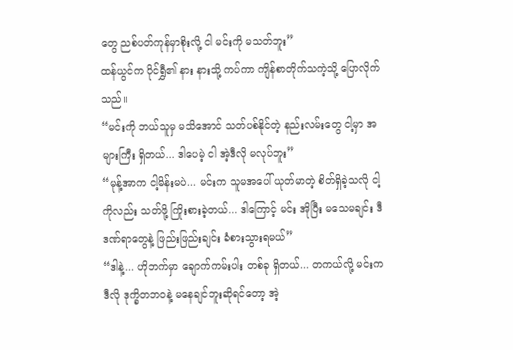တွေ ညစ်ပတ်ကုန်မှာစိုးလို့ ငါ မင်းကို မသတ်ဘူး”
ထန်ယွင်က ပိုင်ရွှီ၏ နား နားသို့ ကပ်ကာ ကျိန်စာတိုက်သကဲ့သို့ ပြောလိုက်သည်။
“မင်းကို ဘယ်သူမှ မသိအောင် သတ်ပစ်နိုင်တဲ့ နည်းလမ်းတွေ ငါ့မှာ အများကြီး ရှိတယ်... ဒါပေမဲ့ ငါ အဲ့ဒီလို မလုပ်ဘူး”
“မုန့်အာက ငါ့မိန်းမပဲ... မင်းက သူမအပေါ် ယုတ်မာတဲ့ စိတ်ရှိခဲ့သလို ငါ့ကိုလည်း သတ်ဖို့ ကြိုးစားခဲ့တယ်... ဒါကြောင့် မင်း အိုပြီး မသေမချင်း ဒီဒဏ်ရာတွေနဲ့ ဖြည်းဖြည်းချင်း ခံစားသွားရမယ်”
“ဒါနဲ့... ဟိုဘက်မှာ ချောက်ကမ်းပါး တစ်ခု ရှိတယ်... တကယ်လို့ မင်းက ဒီလို ဒုက္ခိတဘဝနဲ့ မနေချင်ဘူးဆိုရင်တော့ အဲ့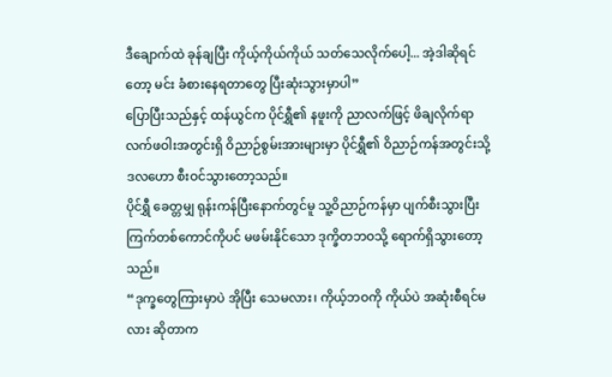ဒီချောက်ထဲ ခုန်ချပြီး ကိုယ့်ကိုယ်ကိုယ် သတ်သေလိုက်ပေါ့... အဲ့ဒါဆိုရင်တော့ မင်း ခံစားနေရတာတွေ ပြီးဆုံးသွားမှာပါ”
ပြောပြီးသည်နှင့် ထန်ယွင်က ပိုင်ရွှီ၏ နဖူးကို ညာလက်ဖြင့် ဖိချလိုက်ရာ လက်ဖဝါးအတွင်းရှိ ဝိညာဉ်စွမ်းအားများမှာ ပိုင်ရွှီ၏ ဝိညာဉ်ကန်အတွင်းသို့ ဒလဟော စီးဝင်သွားတော့သည်။
ပိုင်ရွှီ ခေတ္တမျှ ရုန်းကန်ပြီးနောက်တွင်မူ သူ့ဝိညာဉ်ကန်မှာ ပျက်စီးသွားပြီး ကြက်တစ်ကောင်ကိုပင် မဖမ်းနိုင်သော ဒုက္ခိတဘဝသို့ ရောက်ရှိသွားတော့သည်။
“ဒုက္ခတွေကြားမှာပဲ အိုပြီး သေမလား၊ ကိုယ့်ဘဝကို ကိုယ်ပဲ အဆုံးစီရင်မလား ဆိုတာက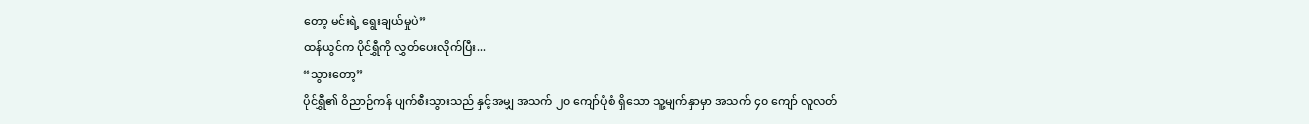တော့ မင်းရဲ့ ရွေးချယ်မှုပဲ”
ထန်ယွင်က ပိုင်ရွှီကို လွှတ်ပေးလိုက်ပြီး...
“သွားတော့”
ပိုင်ရွှီ၏ ဝိညာဉ်ကန် ပျက်စီးသွားသည် နှင့်အမျှ အသက် ၂၀ ကျော်ပုံစံ ရှိသော သူ့မျက်နှာမှာ အသက် ၄၀ ကျော် လူလတ်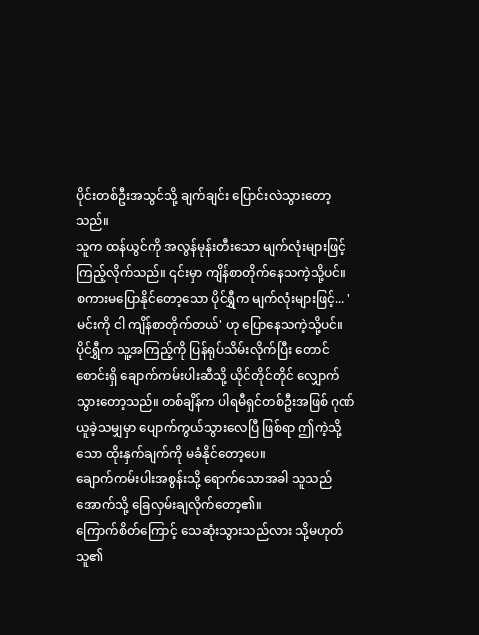ပိုင်းတစ်ဦးအသွင်သို့ ချက်ချင်း ပြောင်းလဲသွားတော့သည်။
သူက ထန်ယွင်ကို အလွန်မုန်းတီးသော မျက်လုံးများဖြင့် ကြည့်လိုက်သည်။ ၎င်းမှာ ကျိန်စာတိုက်နေသကဲ့သို့ပင်။
စကားမပြောနိုင်တော့သော ပိုင်ရွှီက မျက်လုံးများဖြင့်... 'မင်းကို ငါ ကျိန်စာတိုက်တယ်' ဟု ပြောနေသကဲ့သို့ပင်။
ပိုင်ရွှီက သူ့အကြည့်ကို ပြန်ရုပ်သိမ်းလိုက်ပြီး တောင်စောင်းရှိ ချောက်ကမ်းပါးဆီသို့ ယိုင်တိုင်တိုင် လျှောက်သွားတော့သည်။ တစ်ချိန်က ပါရမီရှင်တစ်ဦးအဖြစ် ဂုဏ်ယူခဲ့သမျှမှာ ပျောက်ကွယ်သွားလေပြီ ဖြစ်ရာ ဤကဲ့သို့သော ထိုးနှက်ချက်ကို မခံနိုင်တော့ပေ။
ချောက်ကမ်းပါးအစွန်းသို့ ရောက်သောအခါ သူသည် အောက်သို့ ခြေလှမ်းချလိုက်တော့၏။
ကြောက်စိတ်ကြောင့် သေဆုံးသွားသည်လား သို့မဟုတ် သူ၏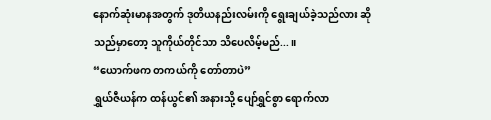နောက်ဆုံးမာနအတွက် ဒုတိယနည်းလမ်းကို ရွေးချယ်ခဲ့သည်လား ဆိုသည်မှာတော့ သူကိုယ်တိုင်သာ သိပေလိမ့်မည်...။
“ယောက်ဖက တကယ်ကို တော်တာပဲ”
ရွှယ်ဇီယန်က ထန်ယွင်၏ အနားသို့ ပျော်ရွှင်စွာ ရောက်လာ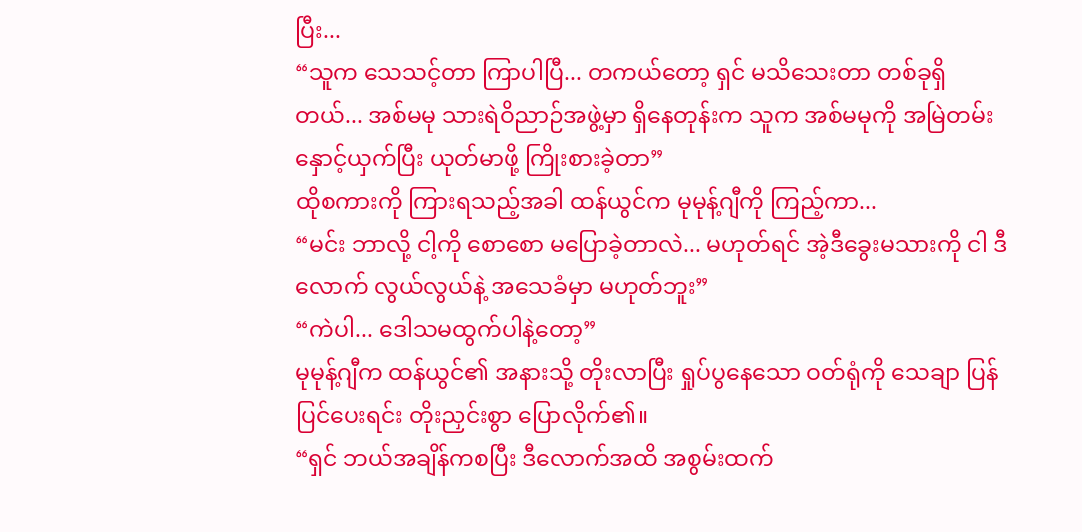ပြီး...
“သူက သေသင့်တာ ကြာပါပြီ... တကယ်တော့ ရှင် မသိသေးတာ တစ်ခုရှိတယ်... အစ်မမု သားရဲဝိညာဉ်အဖွဲ့မှာ ရှိနေတုန်းက သူက အစ်မမုကို အမြဲတမ်း နှောင့်ယှက်ပြီး ယုတ်မာဖို့ ကြိုးစားခဲ့တာ”
ထိုစကားကို ကြားရသည့်အခါ ထန်ယွင်က မုမုန့်ဂျီကို ကြည့်ကာ...
“မင်း ဘာလို့ ငါ့ကို စောစော မပြောခဲ့တာလဲ... မဟုတ်ရင် အဲ့ဒီခွေးမသားကို ငါ ဒီလောက် လွယ်လွယ်နဲ့ အသေခံမှာ မဟုတ်ဘူး”
“ကဲပါ... ဒေါသမထွက်ပါနဲ့တော့”
မုမုန့်ဂျီက ထန်ယွင်၏ အနားသို့ တိုးလာပြီး ရှုပ်ပွနေသော ဝတ်ရုံကို သေချာ ပြန်ပြင်ပေးရင်း တိုးညှင်းစွာ ပြောလိုက်၏။
“ရှင် ဘယ်အချိန်ကစပြီး ဒီလောက်အထိ အစွမ်းထက်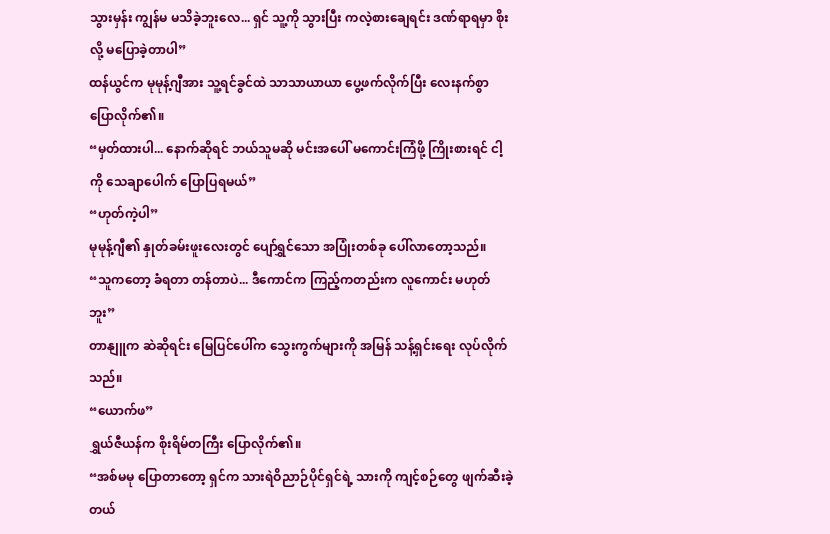သွားမှန်း ကျွန်မ မသိခဲ့ဘူးလေ... ရှင် သူ့ကို သွားပြီး ကလဲ့စားချေရင်း ဒဏ်ရာရမှာ စိုးလို့ မပြောခဲ့တာပါ”
ထန်ယွင်က မုမုန့်ဂျီအား သူ့ရင်ခွင်ထဲ သာသာယာယာ ပွေ့ဖက်လိုက်ပြီး လေးနက်စွာ ပြောလိုက်၏။
“မှတ်ထားပါ... နောက်ဆိုရင် ဘယ်သူမဆို မင်းအပေါ် မကောင်းကြံဖို့ ကြိုးစားရင် ငါ့ကို သေချာပေါက် ပြောပြရမယ်”
“ဟုတ်ကဲ့ပါ”
မုမုန့်ဂျီ၏ နှုတ်ခမ်းဖူးလေးတွင် ပျော်ရွှင်သော အပြုံးတစ်ခု ပေါ်လာတော့သည်။
“သူကတော့ ခံရတာ တန်တာပဲ... ဒီကောင်က ကြည့်ကတည်းက လူကောင်း မဟုတ်ဘူး”
တာနျူက ဆဲဆိုရင်း မြေပြင်ပေါ်က သွေးကွက်များကို အမြန် သန့်ရှင်းရေး လုပ်လိုက်သည်။
“ယောက်ဖ”
ရွှယ်ဇီယန်က စိုးရိမ်တကြီး ပြောလိုက်၏။
“အစ်မမု ပြောတာတော့ ရှင်က သားရဲဝိညာဉ်ပိုင်ရှင်ရဲ့ သားကို ကျင့်စဉ်တွေ ဖျက်ဆီးခဲ့တယ်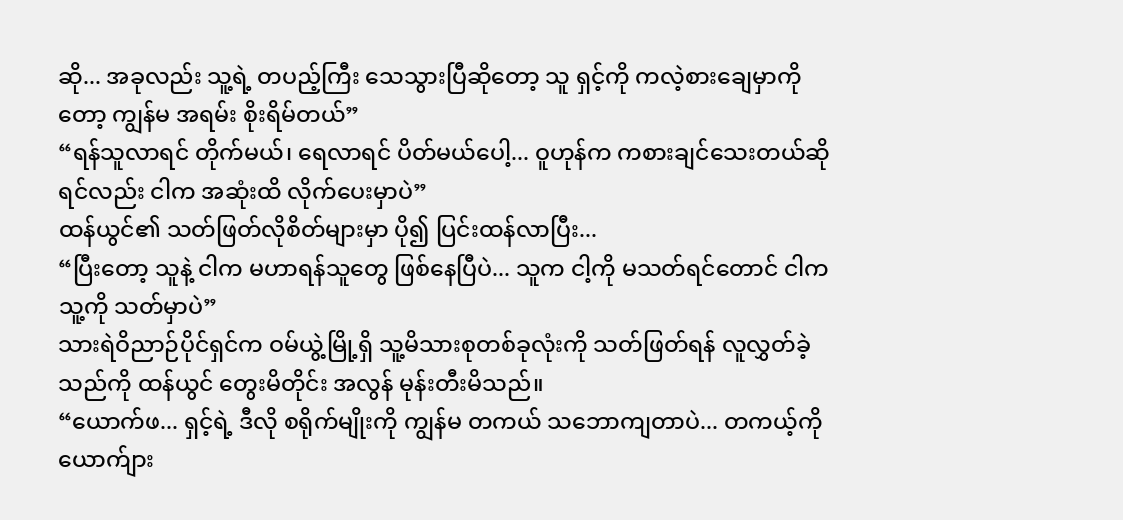ဆို... အခုလည်း သူ့ရဲ့ တပည့်ကြီး သေသွားပြီဆိုတော့ သူ ရှင့်ကို ကလဲ့စားချေမှာကိုတော့ ကျွန်မ အရမ်း စိုးရိမ်တယ်”
“ရန်သူလာရင် တိုက်မယ်၊ ရေလာရင် ပိတ်မယ်ပေါ့... ဝူဟုန်က ကစားချင်သေးတယ်ဆိုရင်လည်း ငါက အဆုံးထိ လိုက်ပေးမှာပဲ”
ထန်ယွင်၏ သတ်ဖြတ်လိုစိတ်များမှာ ပို၍ ပြင်းထန်လာပြီး...
“ပြီးတော့ သူနဲ့ ငါက မဟာရန်သူတွေ ဖြစ်နေပြီပဲ... သူက ငါ့ကို မသတ်ရင်တောင် ငါက သူ့ကို သတ်မှာပဲ”
သားရဲဝိညာဉ်ပိုင်ရှင်က ဝမ်ယွဲ့မြို့ရှိ သူ့မိသားစုတစ်ခုလုံးကို သတ်ဖြတ်ရန် လူလွှတ်ခဲ့သည်ကို ထန်ယွင် တွေးမိတိုင်း အလွန် မုန်းတီးမိသည်။
“ယောက်ဖ... ရှင့်ရဲ့ ဒီလို စရိုက်မျိုးကို ကျွန်မ တကယ် သဘောကျတာပဲ... တကယ့်ကို ယောက်ျား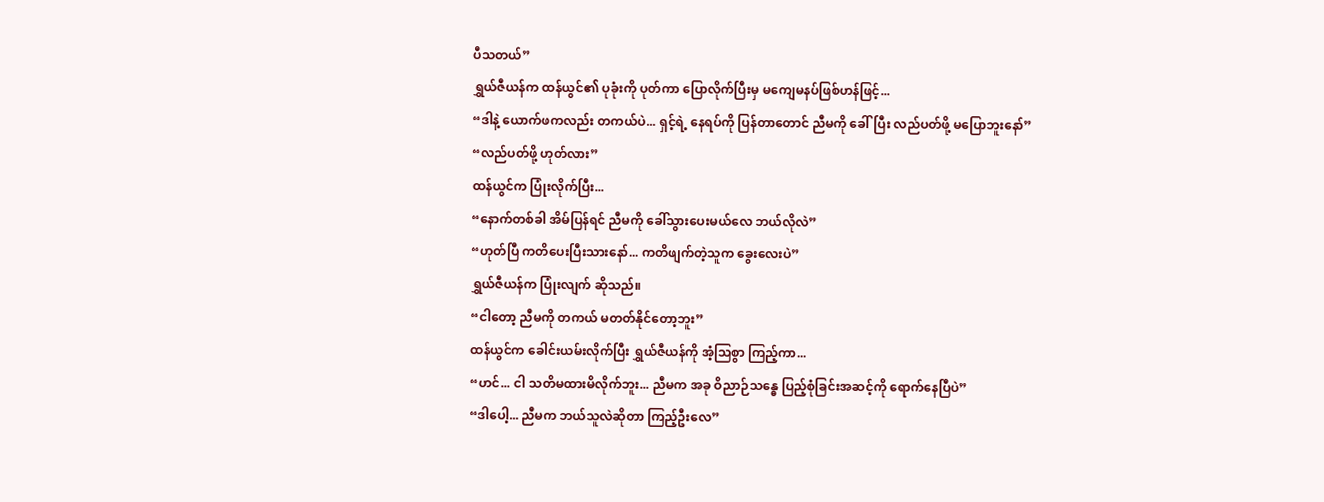ပီသတယ်”
ရွှယ်ဇီယန်က ထန်ယွင်၏ ပုခုံးကို ပုတ်ကာ ပြောလိုက်ပြီးမှ မကျေမနပ်ဖြစ်ဟန်ဖြင့်...
“ဒါနဲ့ ယောက်ဖကလည်း တကယ်ပဲ... ရှင့်ရဲ့ နေရပ်ကို ပြန်တာတောင် ညီမကို ခေါ်ပြီး လည်ပတ်ဖို့ မပြောဘူးနော်”
“လည်ပတ်ဖို့ ဟုတ်လား”
ထန်ယွင်က ပြုံးလိုက်ပြီး...
“နောက်တစ်ခါ အိမ်ပြန်ရင် ညီမကို ခေါ်သွားပေးမယ်လေ ဘယ်လိုလဲ”
“ဟုတ်ပြီ ကတိပေးပြီးသားနော်... ကတိဖျက်တဲ့သူက ခွေးလေးပဲ”
ရွှယ်ဇီယန်က ပြုံးလျက် ဆိုသည်။
“ငါတော့ ညီမကို တကယ် မတတ်နိုင်တော့ဘူး”
ထန်ယွင်က ခေါင်းယမ်းလိုက်ပြီး ရွှယ်ဇီယန်ကို အံ့သြစွာ ကြည့်ကာ...
“ဟင်... ငါ သတိမထားမိလိုက်ဘူး... ညီမက အခု ဝိညာဉ်သန္ဓေ ပြည့်စုံခြင်းအဆင့်ကို ရောက်နေပြီပဲ”
“ဒါပေါ့... ညီမက ဘယ်သူလဲဆိုတာ ကြည့်ဦးလေ”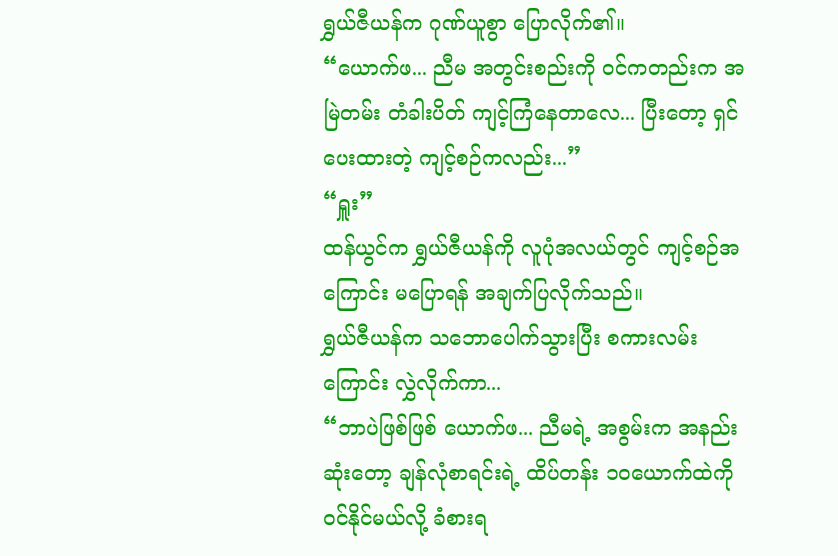ရွှယ်ဇီယန်က ဂုဏ်ယူစွာ ပြောလိုက်၏။
“ယောက်ဖ... ညီမ အတွင်းစည်းကို ဝင်ကတည်းက အမြဲတမ်း တံခါးပိတ် ကျင့်ကြံနေတာလေ... ပြီးတော့ ရှင်ပေးထားတဲ့ ကျင့်စဉ်ကလည်း...”
“ရှူး”
ထန်ယွင်က ရွှယ်ဇီယန်ကို လူပုံအလယ်တွင် ကျင့်စဉ်အကြောင်း မပြောရန် အချက်ပြလိုက်သည်။
ရွှယ်ဇီယန်က သဘောပေါက်သွားပြီး စကားလမ်းကြောင်း လွှဲလိုက်ကာ...
“ဘာပဲဖြစ်ဖြစ် ယောက်ဖ... ညီမရဲ့ အစွမ်းက အနည်းဆုံးတော့ ချန်လုံစာရင်းရဲ့ ထိပ်တန်း ၁၀ယောက်ထဲကို ဝင်နိုင်မယ်လို့ ခံစားရ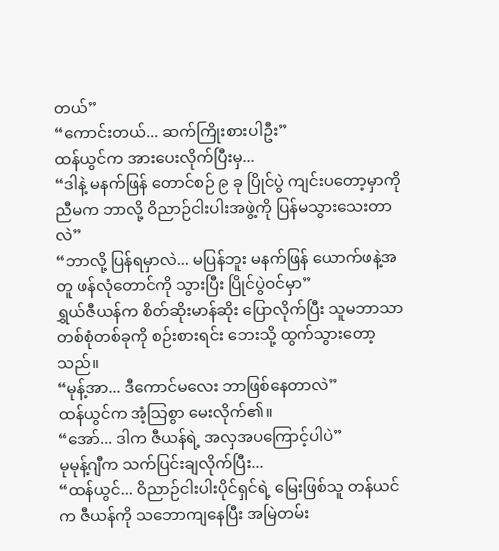တယ်”
“ကောင်းတယ်... ဆက်ကြိုးစားပါဦး”
ထန်ယွင်က အားပေးလိုက်ပြီးမှ...
“ဒါနဲ့ မနက်ဖြန် တောင်စဉ် ၉ ခု ပြိုင်ပွဲ ကျင်းပတော့မှာကို ညီမက ဘာလို့ ဝိညာဉ်ငါးပါးအဖွဲ့ကို ပြန်မသွားသေးတာလဲ”
“ဘာလို့ ပြန်ရမှာလဲ... မပြန်ဘူး မနက်ဖြန် ယောက်ဖနဲ့အတူ ဖန်လုံတောင်ကို သွားပြီး ပြိုင်ပွဲဝင်မှာ”
ရွှယ်ဇီယန်က စိတ်ဆိုးမာန်ဆိုး ပြောလိုက်ပြီး သူမဘာသာ တစ်စုံတစ်ခုကို စဉ်းစားရင်း ဘေးသို့ ထွက်သွားတော့သည်။
“မုန့်အာ... ဒီကောင်မလေး ဘာဖြစ်နေတာလဲ”
ထန်ယွင်က အံ့သြစွာ မေးလိုက်၏။
“အော်... ဒါက ဇီယန်ရဲ့ အလှအပကြောင့်ပါပဲ”
မုမုန့်ဂျီက သက်ပြင်းချလိုက်ပြီး...
“ထန်ယွင်... ဝိညာဉ်ငါးပါးပိုင်ရှင်ရဲ့ မြေးဖြစ်သူ တန်ယင်က ဇီယန်ကို သဘောကျနေပြီး အမြဲတမ်း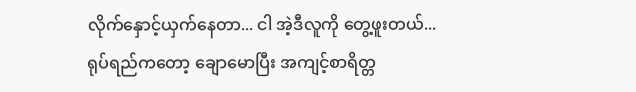လိုက်နှောင့်ယှက်နေတာ... ငါ အဲ့ဒီလူကို တွေ့ဖူးတယ်... ရုပ်ရည်ကတော့ ချောမောပြီး အကျင့်စာရိတ္တ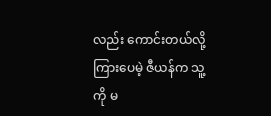လည်း ကောင်းတယ်လို့ ကြားပေမဲ့ ဇီယန်က သူ့ကို မ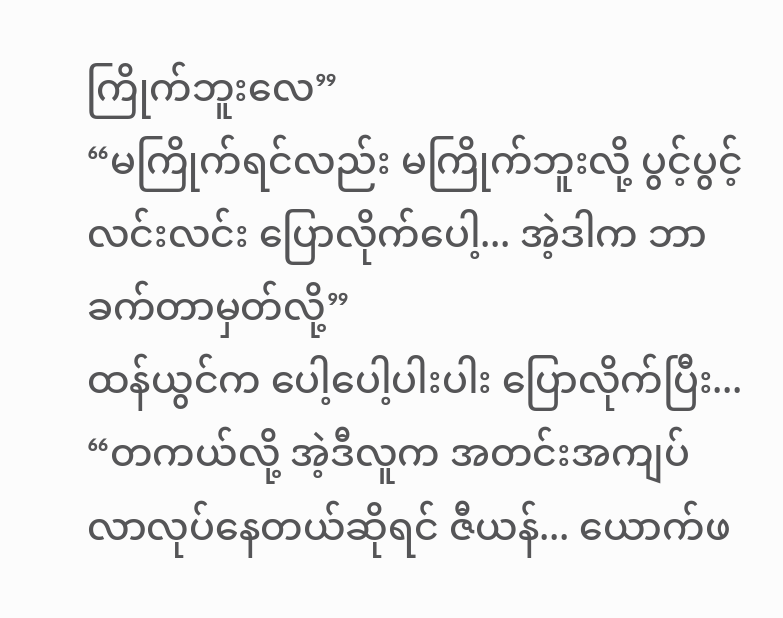ကြိုက်ဘူးလေ”
“မကြိုက်ရင်လည်း မကြိုက်ဘူးလို့ ပွင့်ပွင့်လင်းလင်း ပြောလိုက်ပေါ့... အဲ့ဒါက ဘာခက်တာမှတ်လို့”
ထန်ယွင်က ပေါ့ပေါ့ပါးပါး ပြောလိုက်ပြီး...
“တကယ်လို့ အဲ့ဒီလူက အတင်းအကျပ် လာလုပ်နေတယ်ဆိုရင် ဇီယန်... ယောက်ဖ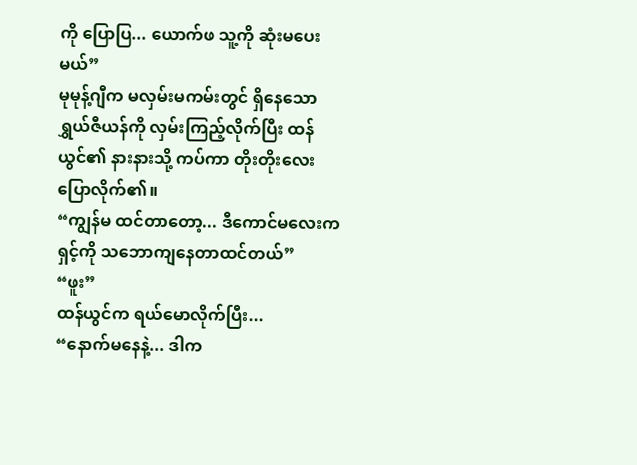ကို ပြောပြ... ယောက်ဖ သူ့ကို ဆုံးမပေးမယ်”
မုမုန့်ဂျီက မလှမ်းမကမ်းတွင် ရှိနေသော ရွှယ်ဇီယန်ကို လှမ်းကြည့်လိုက်ပြီး ထန်ယွင်၏ နားနားသို့ ကပ်ကာ တိုးတိုးလေး ပြောလိုက်၏။
“ကျွန်မ ထင်တာတော့... ဒီကောင်မလေးက ရှင့်ကို သဘောကျနေတာထင်တယ်”
“ဖူး”
ထန်ယွင်က ရယ်မောလိုက်ပြီး...
“နောက်မနေနဲ့... ဒါက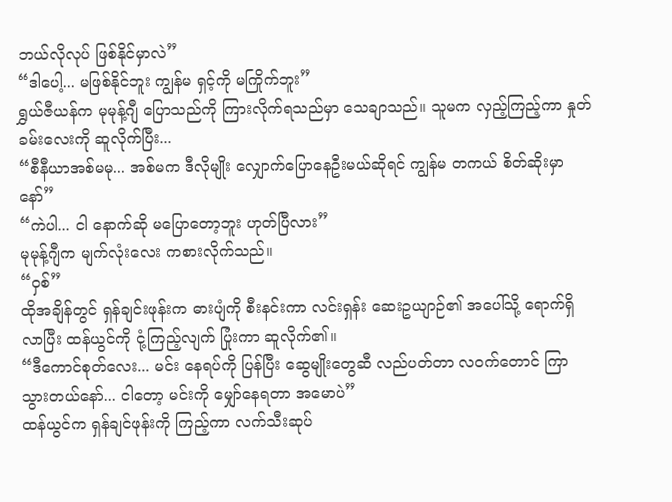ဘယ်လိုလုပ် ဖြစ်နိုင်မှာလဲ”
“ဒါပေါ့... မဖြစ်နိုင်ဘူး ကျွန်မ ရှင့်ကို မကြိုက်ဘူး”
ရွှယ်ဇီယန်က မုမုန့်ဂျီ ပြောသည်ကို ကြားလိုက်ရသည်မှာ သေချာသည်။ သူမက လှည့်ကြည့်ကာ နှုတ်ခမ်းလေးကို ဆူလိုက်ပြီး...
“စီနီယာအစ်မမု... အစ်မက ဒီလိုမျိုး လျှောက်ပြောနေဦးမယ်ဆိုရင် ကျွန်မ တကယ် စိတ်ဆိုးမှာနော်”
“ကဲပါ... ငါ နောက်ဆို မပြောတော့ဘူး ဟုတ်ပြီလား”
မုမုန့်ဂျီက မျက်လုံးလေး ကစားလိုက်သည်။
“ဝှစ်”
ထိုအချိန်တွင် ရှန်ချင်းဖုန်းက ဓားပျံကို စီးနင်းကာ လင်းရှန်း ဆေးဥယျာဉ်၏ အပေါ်သို့ ရောက်ရှိလာပြီး ထန်ယွင်ကို ငုံ့ကြည့်လျက် ပြုံးကာ ဆူလိုက်၏။
“ဒီကောင်စုတ်လေး... မင်း နေရပ်ကို ပြန်ပြီး ဆွေမျိုးတွေဆီ လည်ပတ်တာ လဝက်တောင် ကြာသွားတယ်နော်... ငါတော့ မင်းကို မျှော်နေရတာ အမောပဲ”
ထန်ယွင်က ရှန်ချင်ဖုန်းကို ကြည့်ကာ လက်သီးဆုပ်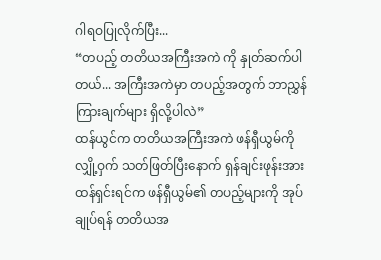ဂါရဝပြုလိုက်ပြီး...
“တပည့် တတိယအကြီးအကဲ ကို နှုတ်ဆက်ပါတယ်... အကြီးအကဲမှာ တပည့်အတွက် ဘာညွှန်ကြားချက်များ ရှိလို့ပါလဲ”
ထန်ယွင်က တတိယအကြီးအကဲ ဖန်ရှီယွမ်ကို လျှို့ဝှက် သတ်ဖြတ်ပြီးနောက် ရှန်ချင်းဖုန်းအား ထန်ရှင်းရင်က ဖန်ရှီယွမ်၏ တပည့်များကို အုပ်ချုပ်ရန် တတိယအ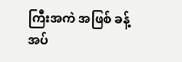ကြီးအကဲ အဖြစ် ခန့်အပ်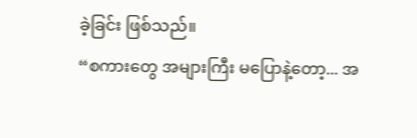ခဲ့ခြင်း ဖြစ်သည်။
“စကားတွေ အများကြီး မပြောနဲ့တော့... အ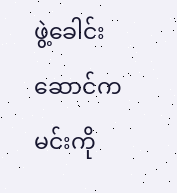ဖွဲ့ခေါင်းဆောင်က မင်းကို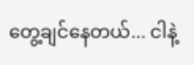တွေ့ချင်နေတယ်... ငါနဲ့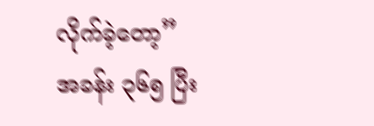လိုက်ခဲ့တော့”
အခန်း ၃၆၅ ပြီး